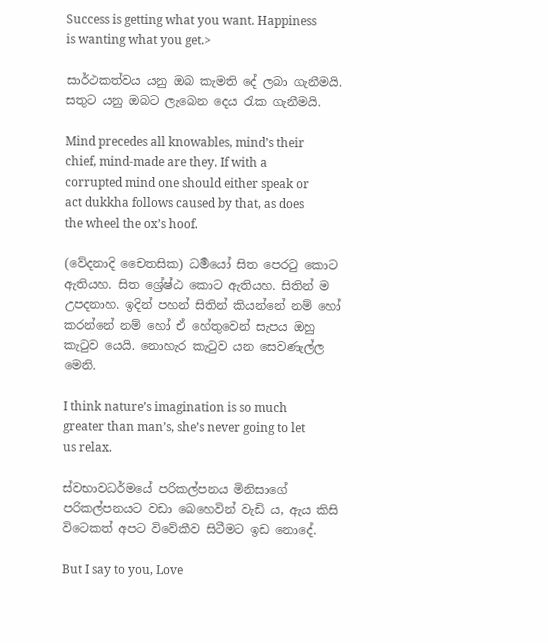Success is getting what you want. Happiness is wanting what you get.>

සාර්ථකත්වය යනු ඔබ කැමති දේ ලබා ගැනීමයි. සතුට යනු ඔබට ලැබෙන දෙය රැක ගැනීමයි.

Mind precedes all knowables, mind’s their chief, mind-made are they. If with a corrupted mind one should either speak or act dukkha follows caused by that, as does the wheel the ox’s hoof.

(වේදනාදි චෛතසික) ධර්‍මයෝ සිත පෙරටු කොට ඇතියහ. සිත ශ්‍රේෂ්ඨ කොට ඇතියහ. සිතින් ම උපදනාහ. ඉදින් පහන් සිතින් කියන්නේ නම් හෝ කරන්නේ නම් හෝ ඒ හේතුවෙන් සැපය ඔහු කැටුව යෙයි. නොහැර කැටුව යන සෙවණැල්ල මෙනි.

I think nature’s imagination is so much greater than man’s, she’s never going to let us relax.

ස්වභාවධර්මයේ පරිකල්පනය මිනිසාගේ පරිකල්පනයට වඩා බෙහෙවින් වැඩි ය, ඇය කිසි විටෙකත් අපට විවේකීව සිටීමට ඉඩ නොදේ.

But I say to you, Love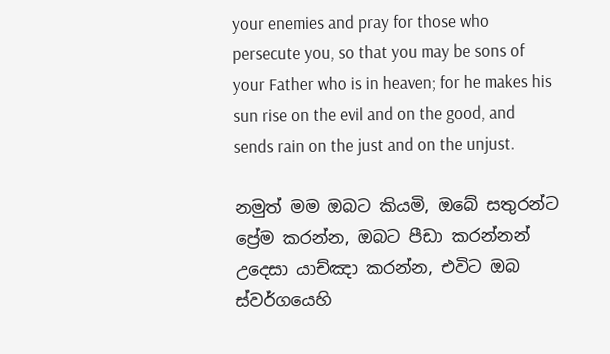your enemies and pray for those who persecute you, so that you may be sons of your Father who is in heaven; for he makes his sun rise on the evil and on the good, and sends rain on the just and on the unjust.

නමුත් මම ඔබට කියමි, ඔබේ සතුරන්ට ප්‍රේම කරන්න, ඔබට පීඩා කරන්නන් උදෙසා යාච්ඤා කරන්න, එවිට ඔබ ස්වර්ගයෙහි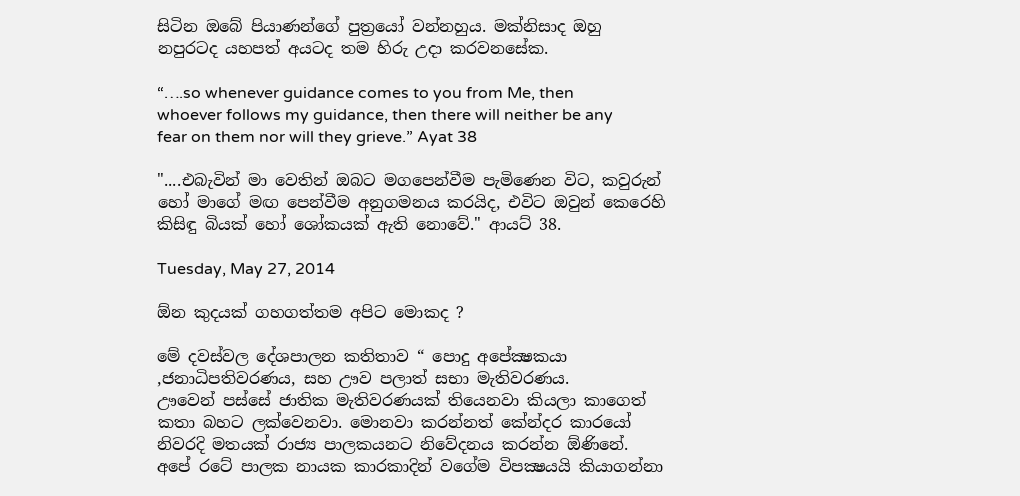සිටින ඔබේ පියාණන්ගේ පුත්‍රයෝ වන්නහුය. මක්නිසාද ඔහු නපුරටද යහපත් අයටද තම හිරු උදා කරවනසේක.

“….so whenever guidance comes to you from Me, then whoever follows my guidance, then there will neither be any fear on them nor will they grieve.” Ayat 38

"....එබැවින් මා වෙතින් ඔබට මගපෙන්වීම පැමිණෙන විට, කවුරුන් හෝ මාගේ මඟ පෙන්වීම අනුගමනය කරයිද, එවිට ඔවුන් කෙරෙහි කිසිඳු බියක් හෝ ශෝකයක් ඇති නොවේ." ආයට් 38.

Tuesday, May 27, 2014

ඕන කුදයක් ගහගත්තම අපිට මොකද ?

මේ දවස්වල දේශපාලන කතිතාව “ පොදු අපේක්‍ෂකයා ,ජනාධිපතිවරණය, සහ ඌව පලාත් සභා මැතිවරණය.
ඌවෙන් පස්සේ ජාතික මැතිවරණයක් තියෙනවා කියලා කාගෙත් කතා බහට ලක්වෙනවා. මොනවා කරන්නත් කේන්දර කාරයෝ නිවරදි මතයක් රාජ්‍ය පාලකයනට නිවේදනය කරන්න ඕණිනේ. අපේ රටේ පාලක නායක කාරකාදින් වගේම විපක්‍ෂයයි කියාගන්නා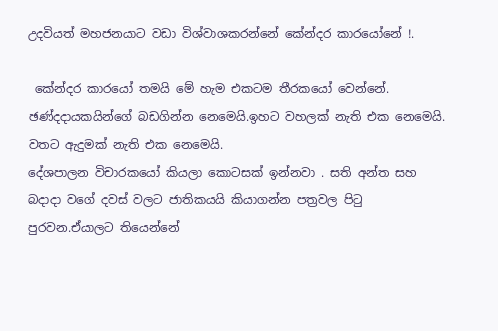උදවියත් මහජනයාට වඩා විශ්වාශකරන්නේ කේන්දර කාරයෝනේ !.

 කේන්දර කාරයෝ තමයි මේ හැම එකටම තීරකයෝ වෙන්නේ.  ඡණ්දදායකයින්ගේ බඩගින්න නෙමෙයි.ඉහට වහලක් නැති එක නෙමෙයි. වතට ඇදුමක් නැති එක නෙමෙයි.
දේශපාලන විචාරකයෝ කියලා කොටසක් ඉන්නවා . සති අන්ත සහ බදාදා වගේ දවස් වලට ජාතිකයයි කියාගන්න පත්‍රවල පිටු පුරවන.ඒයාලට තියෙන්නේ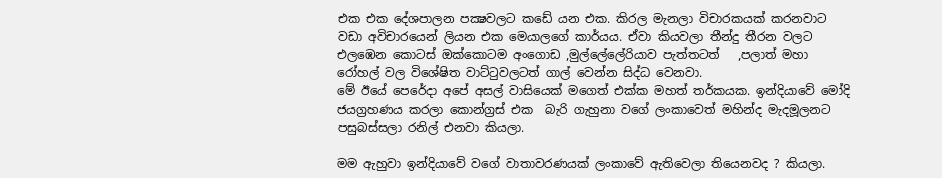එක එක දේශපාලන පක්‍ෂවලට කඩේ යන එක. කිරල මැනලා විචාරකයක් කරනවාට වඩා අවිචාරයෙන් ලියන එක මෙයාලගේ කාර්යය. ඒවා කියවලා තීන්දු තීරන වලට එලඹෙන කොටස් ඔක්කොටම අංගොඩ ,මුල්ලේලේරියාව පැත්තටත්   ,පලාත් මහා රෝහල් වල විශේෂිත වාට්ටුවලටත් ගාල් වෙන්න සිද්ධ වෙනවා.
මේ ඊයේ පෙරේදා අපේ අසල් වාසියෙක් මගෙත් එක්ක මහත් තර්කයක. ඉන්දියාවේ මෝදි ජයග්‍රහණය කරලා කොන්ග්‍රස් එක  බැරි ගැහුනා වගේ ලංකාවෙත් මහින්ද මැදමූලනට පසුබස්සලා ‍රනිල් එනවා කියලා.

මම ඇහුවා ඉන්දියාවේ වගේ වාතාවරණයක් ලංකාවේ ඇතිවෙලා තියෙනවද ? කියලා.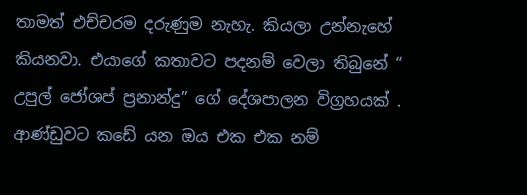තාමත් එච්චරම දරුණුම නැහැ. කියලා උන්නැහේ කියනවා. එයාගේ කතාවට පදනම් වෙලා තිබුනේ “ උපුල් ජෝශප් ප්‍රනාන්දු” ගේ දේශපාලන විග්‍රහයක් . ආණ්ඩුවට කඩේ යන ඔය එක එක නම්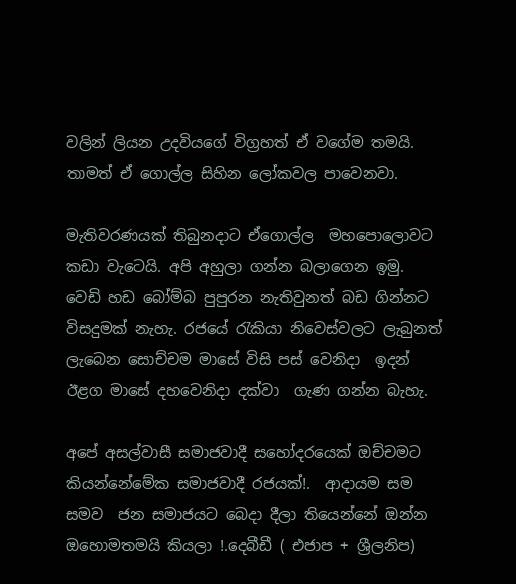වලින් ලියන උදවියගේ විග්‍රහත් ඒ වගේම තමයි. තාමත් ඒ ගොල්ල සිහින ලෝකවල පාවෙනවා.

මැතිවරණයක් තිබුනදාට ඒගොල්ල  මහපොලොවට කඩා වැටෙයි. අපි අහුලා ගන්න බලාගෙන ඉමු.
වෙඩි හඩ බෝම්බ පුපුරන නැතිවුනත් බඩ ගින්නට විසදුමක් නැහැ. රජයේ රැකියා නිවෙස්වලට ලැබුනත් ලැබෙන සොච්චම මාසේ විසි පස් වෙනිදා  ඉදන් ඊළග මාසේ දහවෙනිදා දක්වා  ගැණ ගන්න බැහැ.

අපේ අසල්වාසී සමාජවාදී සහෝදරයෙක් ඔච්චමට කියන්නේමේක සමාජවාදී රජයක්!.  ආදායම සම සමව  ජන සමාජයට බෙදා දීලා තියෙන්නේ ඔන්න ඔහොමතමයි කියලා !.දෙබීඩී ( එජාප + ශ්‍රීලනිප)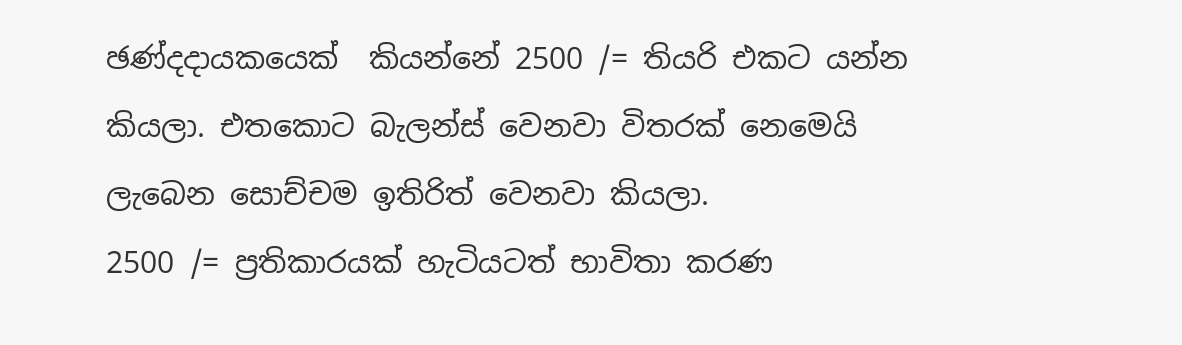ඡණ්දදායකයෙක්  කියන්නේ 2500 /= තියරි එකට යන්න කියලා. එතකොට බැලන්ස් වෙනවා විතරක් නෙමෙයි  ලැබෙන සොච්චම ඉතිරිත් වෙනවා කියලා.
2500 /= ප්‍රතිකාරයක් හැටියටත් භාවිතා කරණ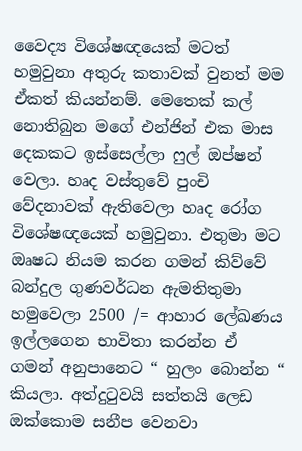වෛද්‍ය විශේෂඥයෙක් මටත් හමුවුනා අතුරු කතාවක් වුනත් මම ඒකත් කියන්නම්. මෙතෙක් කල් නොතිබුන මගේ එන්ජින් එක මාස දෙකකට ඉස්සෙල්ලා ෆුල් ඔප්ෂන් වෙලා. හෘද වස්තුවේ පුංචි වේදනාවක් ඇතිවෙලා හෘද රෝග විශේෂඥයෙක් හමුවුනා. එතුමා මට ඔෘෂධ නියම කරන ගමන් කිව්වේ බන්දුල ගුණවර්ධන ඇමතිතුමා හමුවෙලා 2500 /= ආහාර ලේඛණය ඉල්ලගෙන භාවිතා කරන්න ඒ  ගමන් අනුපානෙට “ හුලං බොන්න “ කියලා. අත්දුටුවයි සත්තයි ලෙඩ ඔක්කොම සනීප වෙනවා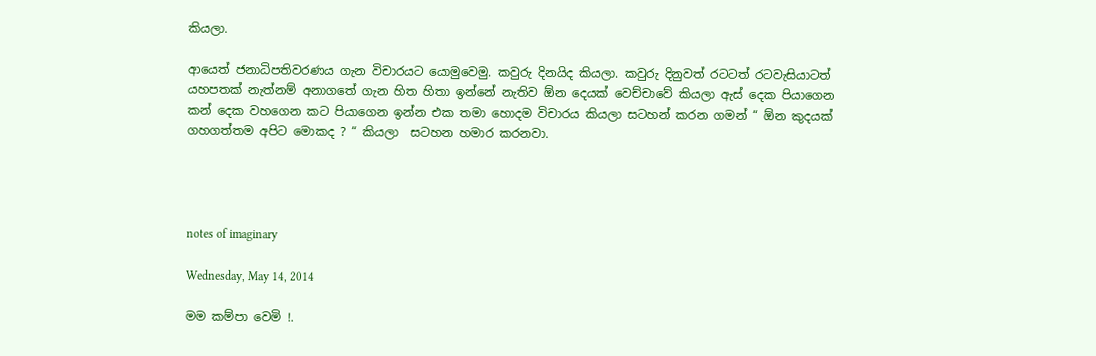කියලා.

ආයෙත් ජනාධිපතිවරණය ගැන විචාරයට යොමුවෙමු. කවුරු දිනයිද කියලා. කවුරු දිනුවත් රටටත් රටවැසියාටත් යහපතක් නැත්නම් අනාගතේ ගැන හිත හිතා ඉන්නේ නැතිව ඕන දෙයක් වෙච්චාවේ කියලා ඇස් දෙක පියාගෙන කන් දෙක වහගෙන කට පියාගෙන ඉන්න එක තමා හොදම විචාරය කියලා සටහන් කරන ගමන් “ ඕන කුදයක් ගහගත්තම අපිට මොකද ? “ කියලා  සටහන හමාර කරනවා.




notes of imaginary

Wednesday, May 14, 2014

මම කම්පා වෙමි !.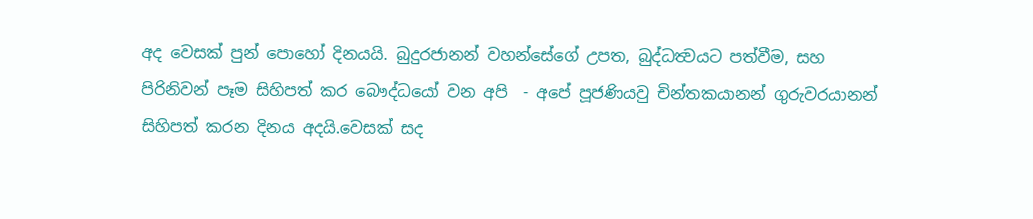අද වෙසක් පුන් පොහෝ දිනයයි. බුදුරජානන් වහන්සේගේ උපත, බුද්ධත්‍වයට පත්වීම, සහ පිරිනිවන් පෑම සිහිපත් කර බෞද්ධයෝ වන අපි  - අපේ පූජණියවු චින්තකයානන් ගුරුවරයානන් සිහිපත් කරන දිනය අදයි.වෙසක් සද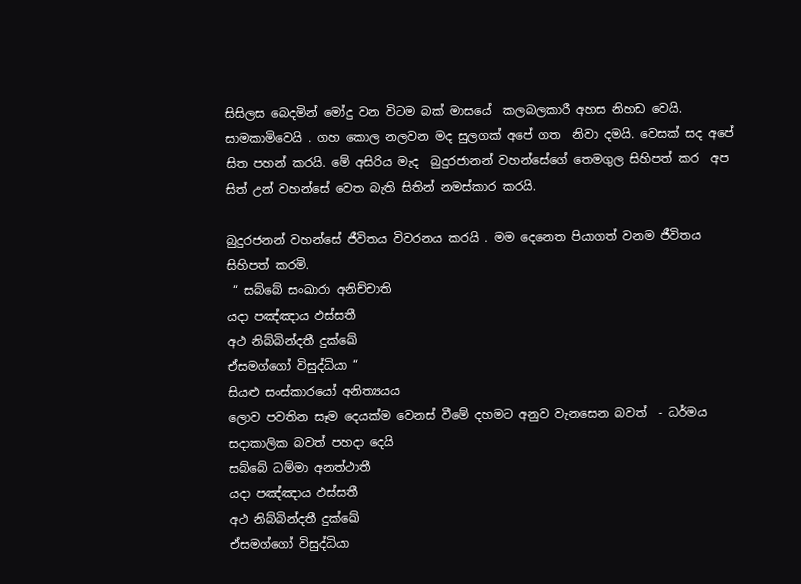සිසිලස බෙදමින් මෝදු වන විටම බක් මාසයේ  කලබලකාරී අහස නිහඩ වෙයි. සාමකාමිවෙයි . ගහ කොල නලවන මද සුලගක් අපේ ගත  නිවා දමයි. වෙසක් සද අපේ සිත පහන් කරයි. මේ අසිරිය මැද  බුදුරජානන් වහන්සේගේ තෙමගුල සිහිපත් කර  අප සිත් උන් වහන්සේ වෙත බැති සිතින් නමස්කාර කරයි.

බුදුරජනන් වහන්සේ ජීවිතය විවරනය කරයි . මම දෙනෙත පියාගත් වනම ජීවිතය සිහිපත් කරමි.
 “ සබ්බේ සංඛාරා අනිච්චාති
යදා පඤ්ඤාය ඵස්සතී
අථ නිබ්බින්දතී දුක්ඛේ
ඒසමග්ගෝ විසුද්ධියා “
සියළු සංස්කාරයෝ අනිත්‍යයය
ලොව පවතින සෑම දෙයක්ම වෙනස් වීමේ දහමට අනුව වැනසෙන බවත්  - ධර්මය සදාකාලික බවත් පහදා දෙයි
සබ්බේ ධම්මා අනත්ථාතී
යදා පඤ්ඤාය ඵස්සතී
අථ නිබ්බින්දතී දුක්ඛේ
ඒසමග්ගෝ විසුද්ධියා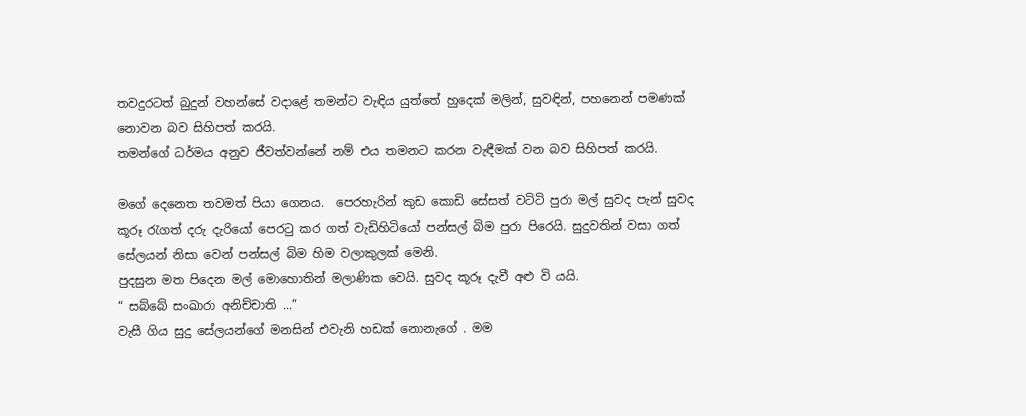තවදුරටත් බුදුන් වහන්සේ වදාළේ තමන්ට වැඳිය යුත්තේ හුදෙක් මලින්, සුවඳින්, පහනෙන් පමණක් නොවන බව සිහිපත් කරයි.
තමන්ගේ ධර්මය අනුව ජීවත්වන්නේ නම් එය තමනට කරන වැඳීමක් වන බව සිහිපත් කරයි.

මගේ දෙනෙත තවමත් පියා ගෙනය.  පෙරහැරින් කුඩ කොඩි සේසත් වටිටි පුරා මල් සුවද පැන් සුවද කූරූ රැගත් දරු දැරියෝ පෙරටු කර ගත් වැඩිහිටියෝ පන්සල් බිම පුරා පිරෙයි. සුදුවතින් වසා ගත් සේලයන් නිසා වෙන් පන්සල් බිම හිම වලාකුලක් මෙනි.
පුදසුන මත පිදෙන මල් මොහොතින් මලාණික වෙයි. සුවද කූරූ දැවී අළු වි යයි.
“ සබ්බේ සංඛාරා අනිච්චාති ...”
වැසී ගිය සුදු සේලයන්ගේ මනසින් එවැනි හඩක් නොනැගේ . මම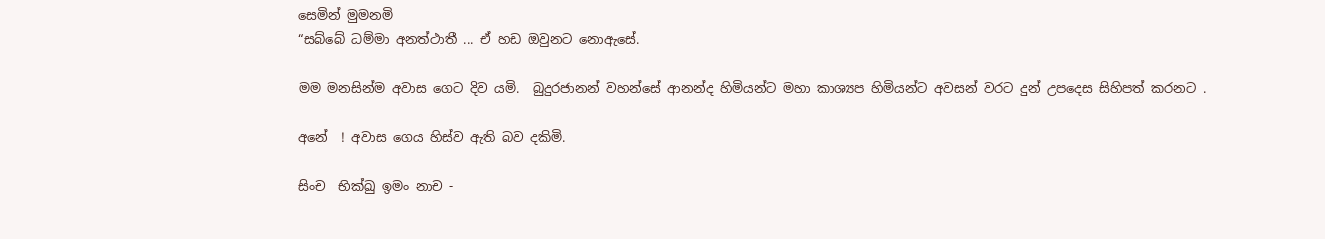සෙමින් මුමනමි
“සබ්බේ ධම්මා අනත්ථාතී ... ඒ හඩ ඔවුනට නොඇසේ.

මම මනසින්ම අවාස ගෙට දිව යමි.  බුදුරජානන් වහන්සේ ආනන්ද හිමියන්ට මහා කාශ්‍යප හිමියන්ට අවසන් වරට දුන් උපදෙස සිහිපත් කරනට .

අනේ  ! අවාස ගෙය හිස්ව ඇති බව දකිමි.

සිංච  භික්‍ඛු ඉමං නාච -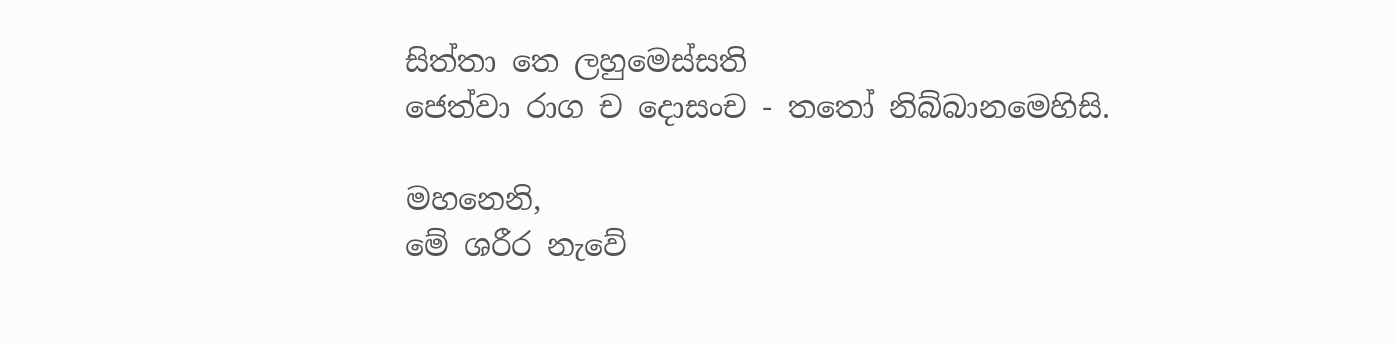සිත්තා තෙ ලහුමෙස්සති
ජෙත්වා රාග ච දොසංච - තතෝ නිබ්බානමෙහිසි.

මහනෙනි,
මේ ශරීර නැවේ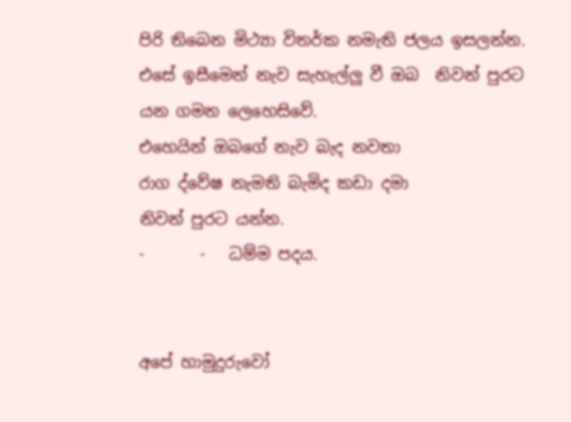පිරි තිබෙන මිථ්‍යා විතර්ක නමැති ජලය ඉසලන්න.
එසේ ඉසීමෙන් නැව සැහැල්ලු වී ඔබ  නිවන් පුරට යන ගමන ලෙහෙසිවේ.
එහෙයින් ඔබගේ නැව බැද නවතා
රාග ද්වේෂ නැමති බැමිද කඩා දමා
නිවන් පුරට යන්න.
-       -   ධම්ම පදය.


අපේ හාමුදුරුවෝ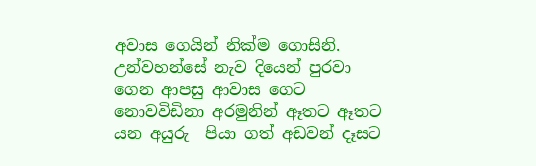අවාස ගෙයින් නික්ම ගොසිනි. උන්වහන්සේ නැව දියෙන් පුරවා ගෙන ආපසු ආවාස ගෙට නොවවිඩිනා අරමුනින් ඈතට ඈතට යන අයුරු  පියා ගත් අඩවන් දෑසට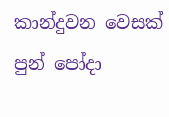කාන්දුවන වෙසක්  පුන් පෝදා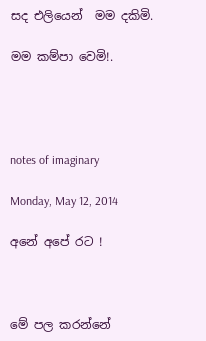සද එලියෙන්  මම දකිමි.

මම කම්පා වෙමි!.




notes of imaginary

Monday, May 12, 2014

අනේ අපේ රට !



මේ පල කරන්නේ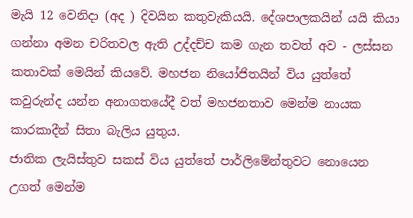මැයි 12 වෙනිදා (අද ) දිවයින කතුවැකියයි. දේශපාලකයින් යයි කියා ගන්නා අමන චරිතවල ඇති උද්දච්ච කම ගැන තවත් අව - ලස්සන කතාවක් මෙයින් කියවේ. මහජන නියෝජිතයින් විය යුත්තේ කවුරුන්ද යන්න අනාගතයේදී වත් මහජනතාව මෙන්ම නායක කාරකාදීන් සිතා බැලිය යුතුය.
ජාතික ලැයිස්තුව සකස් විය යුත්තේ පාර්ලිමේන්තුවට නොයෙන උගත් මෙන්ම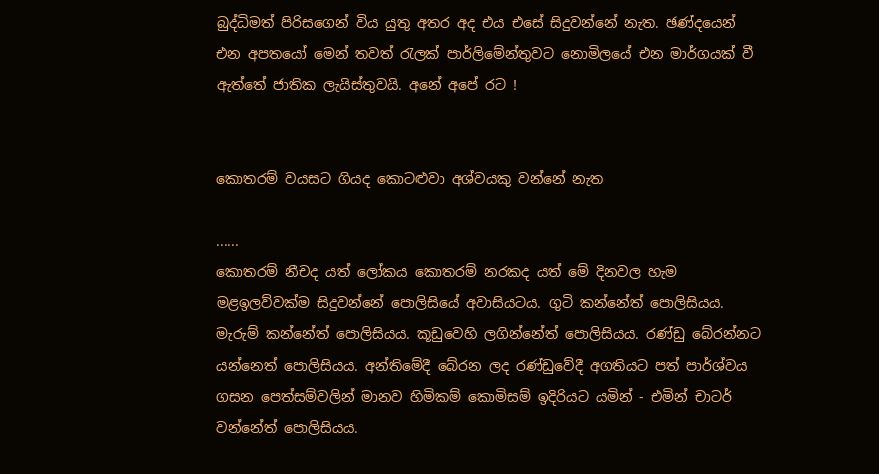බුද්ධිමත් පිරිසගෙන් විය යුතු අතර අද එය එසේ සිදුවන්නේ නැත. ඡණ්දයෙන් එන අපතයෝ මෙන් තවත් රැලක් පාර්ලිමේන්තුවට නොමිලයේ එන මාර්ගයක් වී ඇත්තේ ජාතික ලැයිස්තුවයි. අනේ අපේ රට !


කොතරම් වයසට ගියද කොටළුවා අශ්වයකු වන්නේ නැත

......
කොතරම් නීචද යත් ලෝකය කොතරම් නරකද යත් මේ දිනවල හැම මළඉලව්වක්‌ම සිදුවන්නේ පොලිසියේ අවාසියටය. ගුටි කන්නේත් පොලිසියය. මැරුම් කන්නේත් පොලිසියය. කූඩුවෙහි ලගින්නේත් පොලිසියය. රණ්‌ඩු බේරන්නට යන්නෙත් පොලිසියය. අන්තිමේදී බේරන ලද රණ්‌ඩුවේදී අගතියට පත් පාර්ශ්වය ගසන පෙත්සම්වලින් මානව හිමිකම් කොමිසම් ඉදිරියට යමින් - එමින් චාටර් වන්නේත් පොලිසියය.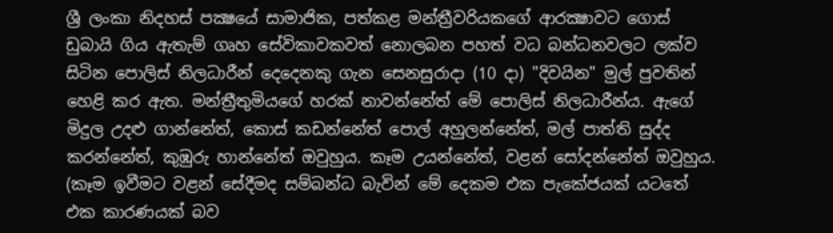ශ්‍රී ලංකා නිදහස්‌ පක්‍ෂයේ සාමාජික, පත්කළ මන්ත්‍රීවරියකගේ ආරක්‍ෂාවට ගොස්‌ ඩුබායි ගිය ඇතැම් ගෘහ සේවිකාවකවත් නොලබන පහත් වධ බන්ධනවලට ලක්‌ව සිටින පොලිස්‌ නිලධාරීන් දෙදෙනකු ගැන සෙනසුරාදා (10 දා) "දිවයින" මුල් පුවතින් හෙළි කර ඇත. මන්ත්‍රීතුමියගේ හරක්‌ නාවන්නේත් මේ පොලිස්‌ නිලධාරීන්ය. ඇගේ මිදුල උදළු ගාන්නේත්, කොස්‌ කඩන්නේත් පොල් අහුලන්නේත්, මල් පාත්ති සුද්ද කරන්නේත්, කුඹුරු හාන්නේත් ඔවුහුය. කෑම උයන්නේත්, වළන් සෝදන්නේත් ඔවුහුය. (කෑම ඉවීමට වළන් සේදීමද සම්බන්ධ බැවින් මේ දෙකම එක පැකේජයක්‌ යටතේ එක කාරණයක්‌ බව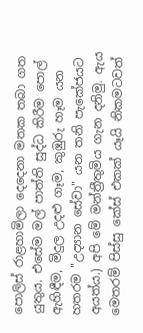පොලිස්‌ රාළහාමිලා දෙදෙනා මතක තබා ගත යුතුය. එසේම මල් පාත්ති සුද්ධ කිරීම පොල් ඇහිඳීම, මිදුල උදළු ගෑම, කුඹුරු හෑම යන හතරම "උද්‍යාන සේවා" යන තනි පැකේජයට අයත්ය.) අපි මේ මන්ත්‍රීතුමිය ගැන දනිමු. ඇය මෙතරම් පිස්‌සු කේස්‌ එකක්‌ යෑයි නිකමටවත්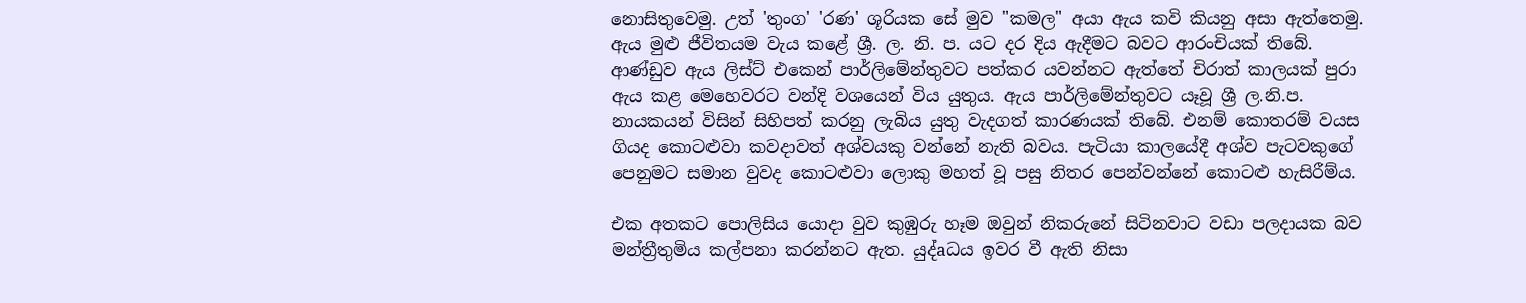නොසිතුවෙමු. උත් 'තුංග' 'රණ' ශූරියක සේ මුව "කමල" අයා ඇය කවි කියනු අසා ඇත්තෙමු. ඇය මුළු ජීවිතයම වැය කළේ ශ්‍රී. ල. නි. ප. යට දර දිය ඇදීමට බවට ආරංචියක්‌ තිබේ. ආණ්‌ඩුව ඇය ලිස්‌ට්‌ එකෙන් පාර්ලිමේන්තුවට පත්කර යවන්නට ඇත්තේ චිරාත් කාලයක්‌ පුරා ඇය කළ මෙහෙවරට වන්දි වශයෙන් විය යුතුය. ඇය පාර්ලිමේන්තුවට යෑවූ ශ්‍රී ල.නි.ප. නායකයන් විසින් සිහිපත් කරනු ලැබිය යුතු වැදගත් කාරණයක්‌ තිබේ. එනම් කොතරම් වයස ගියද කොටළුවා කවදාවත් අශ්වයකු වන්නේ නැති බවය. පැටියා කාලයේදී අශ්ව පැටවකුගේ පෙනුමට සමාන වුවද කොටළුවා ලොකු මහත් වූ පසු නිතර පෙන්වන්නේ කොටළු හැසිරීම්ය.

එක අතකට පොලිසිය යොදා වුව කුඹුරු හෑම ඔවුන් නිකරුනේ සිටිනවාට වඩා පලදායක බව මන්ත්‍රීතුමිය කල්පනා කරන්නට ඇත. යුද්aධය ඉවර වී ඇති නිසා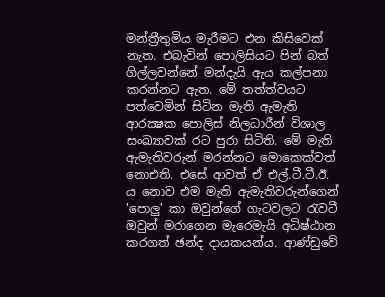මන්ත්‍රීතුමිය මැරීමට එන කිසිවෙක්‌ නැත. එබැවින් පොලිසියට පින් බත් ගිල්ලවන්නේ මන්දැයි ඇය කල්පනා කරන්නට ඇත. මේ තත්ත්වයට පත්වෙමින් සිටින මැති ඇමැති ආරක්‍ෂක පොලිස්‌ නිලධාරීන් විශාල සංඛ්‍යාවක්‌ රට පුරා සිටිති. මේ මැති ඇමැතිවරුන් මරන්නට මොකෙක්‌වත් නොඑති. එසේ ආවත් ඒ එල්.ටී.ටී.ඊ. ය නොව එම මැති ඇමැතිවරුන්ගෙන් 'පොලු' කා ඔවුන්ගේ ගැටවලට රැවටී ඔවුන් මරාගෙන මැරෙමැයි අධිෂ්ඨාන කරගත් ඡන්ද දායකයන්ය. ආණ්‌ඩුවේ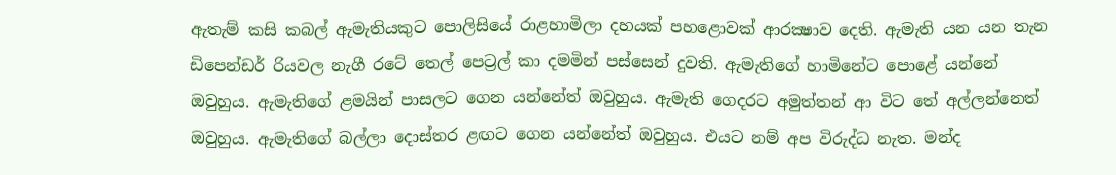ඇතැම් කසි කබල් ඇමැතියකුට පොලිසියේ රාළහාමිලා දහයක්‌ පහළොවක්‌ ආරක්‍ෂාව දෙති. ඇමැති යන යන තැන ඩිපෙන්ඩර් රියවල නැගී රටේ තෙල් පෙට්‍රල් කා දමමින් පස්‌සෙන් දුවති. ඇමැතිගේ හාමිනේට පොළේ යන්නේ ඔවුහුය. ඇමැතිගේ ළමයින් පාසලට ගෙන යන්නේත් ඔවුහුය. ඇමැති ගෙදරට අමුත්තන් ආ විට තේ අල්ලන්නෙත් ඔවුහුය. ඇමැතිගේ බල්ලා දොස්‌තර ළඟට ගෙන යන්නේත් ඔවුහුය. එයට නම් අප විරුද්ධ නැත. මන්ද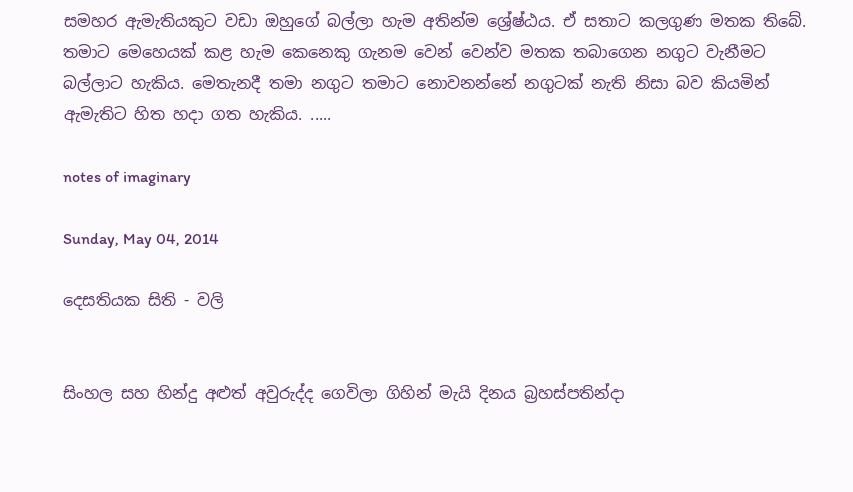සමහර ඇමැතියකුට වඩා ඔහුගේ බල්ලා හැම අතින්ම ශ්‍රේෂ්ඨය. ඒ සතාට කලගුණ මතක තිබේ. තමාට මෙහෙයක්‌ කළ හැම කෙනෙකු ගැනම වෙන් වෙන්ව මතක තබාගෙන නගුට වැනීමට බල්ලාට හැකිය. මෙතැනදී තමා නගුට තමාට නොවනන්නේ නගුටක්‌ නැති නිසා බව කියමින් ඇමැතිට හිත හදා ගත හැකිය. .....

notes of imaginary

Sunday, May 04, 2014

දෙසතියක සිති - වලි


සිංහල සහ හින්දු අළුත් අවුරුද්ද ගෙවිලා ගිහින් මැයි දිනය බ්‍රහස්පතින්දා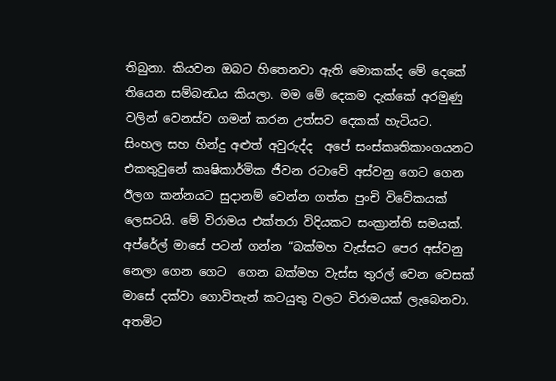තිබුනා. කියවන ඔබට හිතෙනවා ඇති මොකක්ද මේ දෙකේ තියෙන සම්බන්‍ධය කියලා. මම මේ දෙකම දැක්කේ අරමුණු වලින් වෙනස්ව ගමන් කරන උත්සව දෙකක් හැටියට.
සිංහල සහ හින්දු අළුත් අවුරුද්ද  අපේ සංස්කෘතිකාංගයනට එකතුවුනේ කෘෂිකාර්මික ජීවන රටාවේ අස්වනු ගෙට ගෙන ඊලග කන්නයට සුදානම් වෙන්න ගත්ත පුංචි විවේකයක් ලෙසටයි. මේ විරාමය එක්තරා විදියකට සංක්‍රාන්ති සමයක්.
අප්රේල් මාසේ පටන් ගන්න “බක්මහ වැස්සට පෙර අස්වනු නෙලා ගෙන ගෙට  ගෙන බක්මහ වැස්ස තුරල් වෙන වෙසක් මාසේ දක්වා ගොවිතැන් කටයුතු වලට විරාමයක් ලැබෙනවා. අතමිට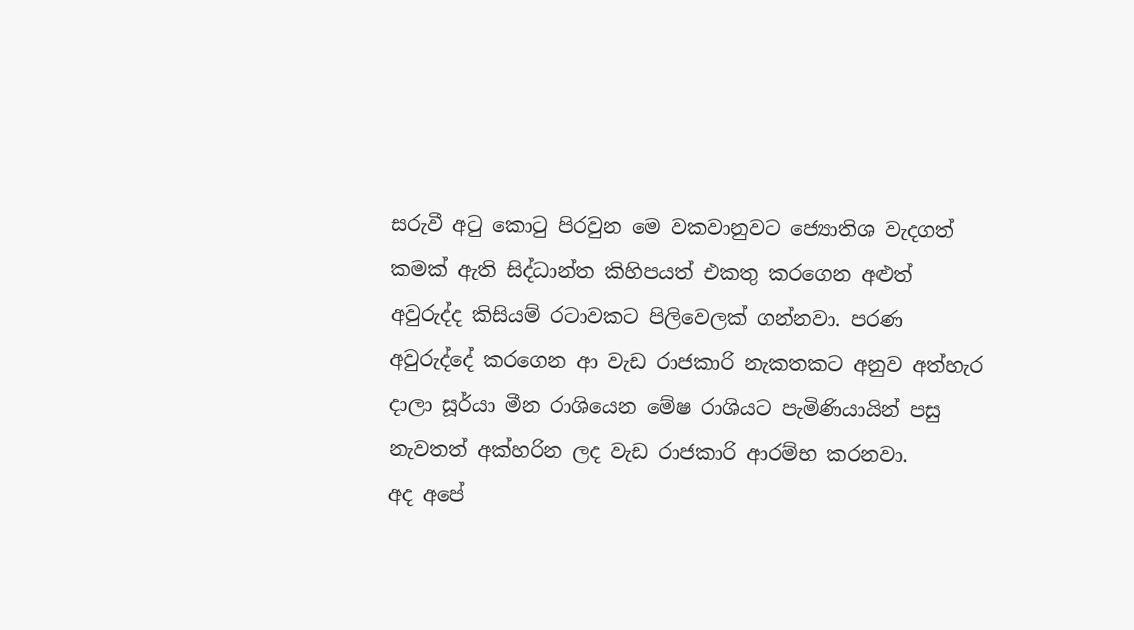සරුවී අටු කොටු පිරවුන මෙ වකවානුවට ජ්‍යොතිශ වැදගත් කමක් ඇති සිද්ධාන්ත කිහිපයත් එකතු කරගෙන අළුත් අවුරුද්ද කිසියම් රටාවකට පිලිවෙලක් ගන්නවා. පරණ අවුරුද්දේ කරගෙන ආ වැඩ රාජකාරි නැකතකට අනුව අත්හැර දාලා සූර්යා මීන රාශියෙන මේෂ රාශියට පැමිණියායින් පසු නැවතත් අක්හරින ලද වැඩ රාජකාරි ආරම්භ කරනවා.
අද අපේ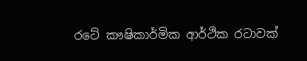රටේ කෟෂිකාර්මික ආර්ථික රටාවක්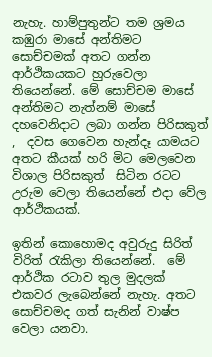නැහැ. හාම්පුතුන්ට තම ශ්‍රමය  කඹුරා මාසේ අන්තිමට සොච්චමක් අතට ගන්න ආර්ථිකයකට හුරුවෙලා තියෙන්නේ. මේ සොච්චම මාසේ අන්තිමට නැත්නම් මාසේ දහවෙනිදාට ලබා ගන්න පිරිසකුත් ,  දවස ගෙවෙන හැන්දෑ යාමයට අතට කීයක් හරි මිට මෙලවෙන  විශාල පිරිසකුත්  සිටින රටට උරුම වෙලා තියෙන්නේ එදා වේල ආර්ථිකයක්.

ඉතින් කොහොමද අවුරුදු සිරිත් විරිත් රැකිලා තියෙන්නේ.  මේ ආර්ථික රටාව තුල මුදලක් එකවර ලැබෙන්නේ නැහැ. අතට සොච්චමද ගත් සැනින් වාෂ්ප වෙලා යනවා.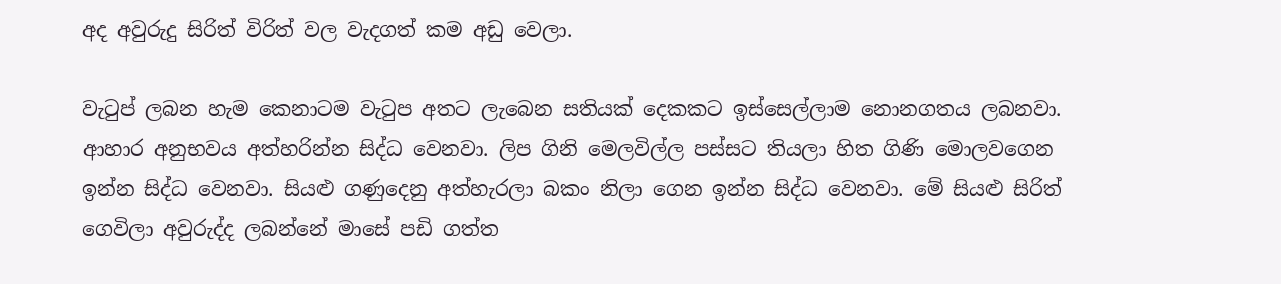අද අවුරුදු සිරිත් විරිත් වල වැදගත් කම අඩු වෙලා.

වැටුප් ලබන හැම කෙනාටම වැටුප අතට ලැබෙන සතියක් දෙකකට ඉස්සෙල්ලාම නොනගතය ලබනවා. ආහාර අනුභවය අත්හරින්න සිද්ධ වෙනවා. ලිප ගිනි මෙලවිල්ල පස්සට තියලා හිත ගිණි මොලවගෙන ඉන්න සිද්ධ වෙනවා. සියළු ගණුදෙනු අත්හැරලා බකං නිලා ගෙන ඉන්න සිද්ධ වෙනවා. මේ සියළු සිරිත් ගෙවිලා අවුරුද්ද ලබන්නේ මාසේ පඩි ගත්ත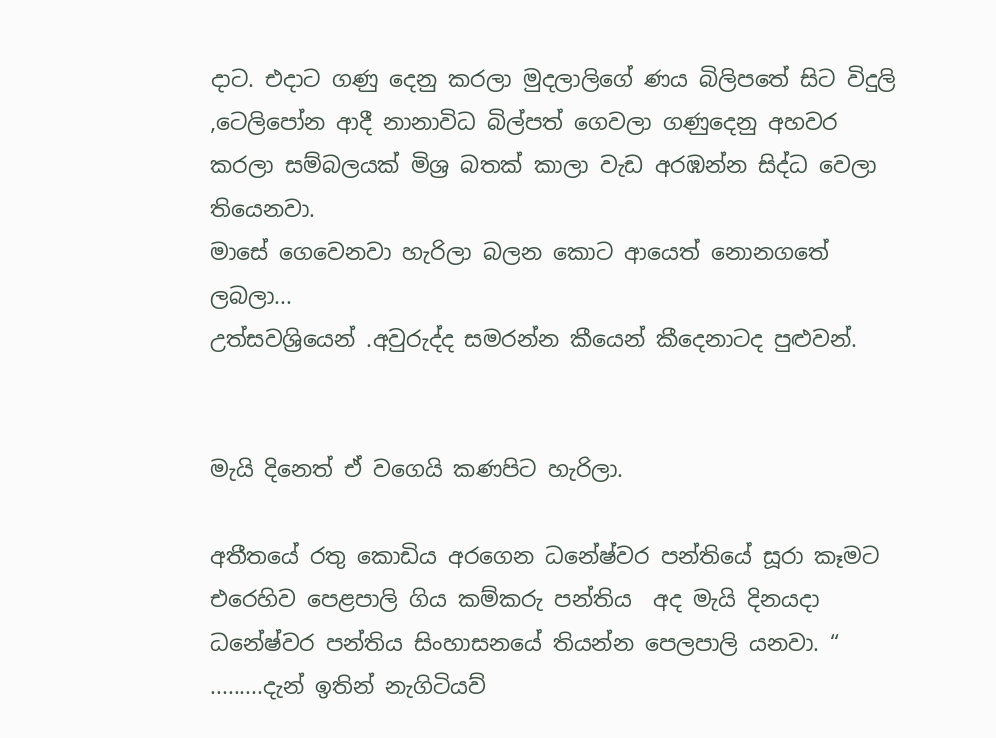දාට. එදාට ගණු දෙනු කරලා මුදලාලිගේ ණය බිලිපතේ සිට විදුලි ,ටෙලිපෝන ආදී නානාවිධ බිල්පත් ගෙවලා ගණුදෙනු අහවර කරලා සම්බලයක් මිශ්‍ර බතක් කාලා වැඩ අරඹන්න සිද්ධ වෙලා තියෙනවා.
මාසේ ගෙවෙනවා හැරිලා බලන කොට ආයෙත් නොනගතේ ලබලා...
උත්සවශ්‍රියෙන් .අවුරුද්ද සමරන්න කීයෙන් කීදෙනාටද පුළුවන්.


මැයි දිනෙත් ඒ වගෙයි කණපිට හැරිලා.

අතීතයේ රතු කොඩිය අරගෙන ධනේෂ්වර පන්තියේ සූරා කෑමට එරෙහිව පෙළපාලි ගිය කම්කරු පන්තිය  අද මැයි දිනයදා ධනේෂ්වර පන්තිය සිංහාසනයේ තියන්න පෙලපාලි යනවා. “ .........දැන් ඉතින් නැගිටියව්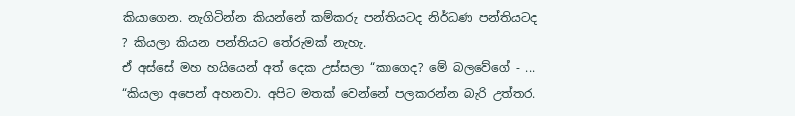කියාගෙන. නැගිටින්න කියන්නේ කම්කරු පන්තියටද නිර්ධණ පන්තියටද ? කියලා කියන පන්තියට තේරුමක් නැහැ.
ඒ අස්සේ මහ හයියෙන් අත් දෙක උස්සලා “කාගෙද? මේ බලවේගේ - ... “කියලා අපෙන් අහනවා. අපිට මතක් වෙන්නේ පලකරන්න බැරි උත්තර.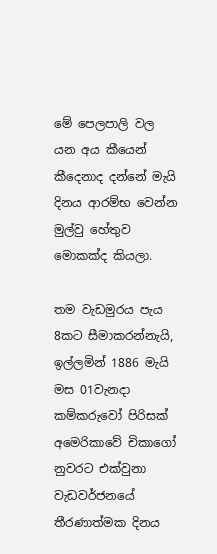මේ පෙලපාලි වල යන අය කීයෙන් කීදෙනාද දන්නේ මැයි දිනය ආරම්භ වෙන්න මුල්වු හේතුව මොකක්ද කියලා.

තම වැඩමුරය පැය 8කට සීමාකරන්නැයි, ඉල්ලමින් 1886 මැයි මස 01වැනදා කම්කරුවෝ පිරිසක් අමෙරිකාවේ චිකාගෝ නුවරට එක්වුනා වැඩවර්ජනයේ තීරණාත්මක දිනය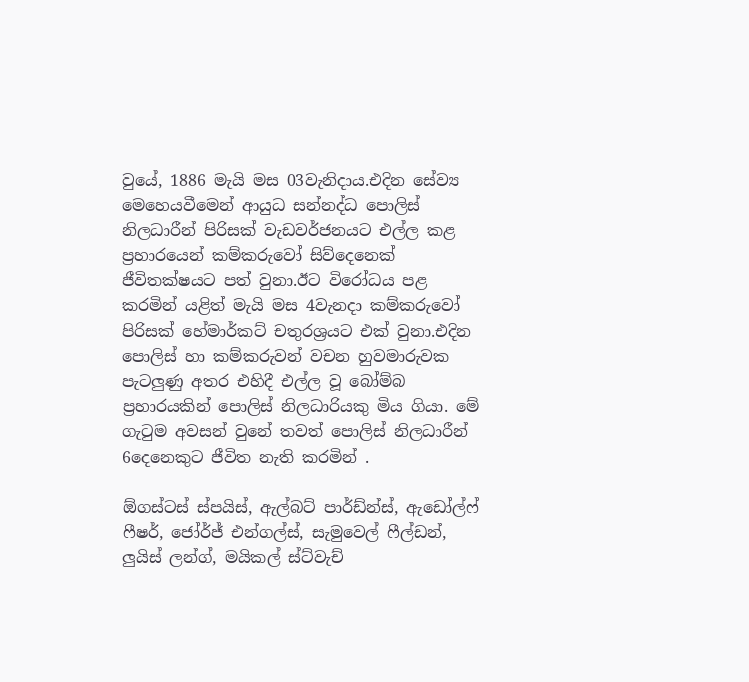වුයේ, 1886 මැයි මස 03වැනිදාය.එදින සේව්‍ය මෙහෙයවීමෙන් ආයුධ සන්නද්ධ පොලිස් නිලධාරීන් පිරිසක් වැඩවර්ජනයට එල්ල කළ ප්‍රහාරයෙන් කම්කරුවෝ සිව්දෙනෙක් ජීවිතක්ෂයට පත් වුනා.ඊට විරෝධය පළ කරමින් යළිත් මැයි මස 4වැනදා කම්කරුවෝ පිරිසක් හේමාර්කට් චතුරශ්‍රයට එක් වුනා.එදින පොලිස් හා කම්කරුවන් වචන හුවමාරුවක පැටලුණු අතර එහිදී එල්ල වූ බෝම්බ ප්‍රහාරයකින් පොලිස් නිලධාරියකු මිය ගියා. මේ ගැටුම අවසන් වුනේ තවත් පොලිස් නිලධාරීන් 6දෙනෙකුට ජීවිත නැති කරමින් .

ඕගස්ටස් ස්පයිස්, ඇල්බට් පාර්ඩ්න්ස්, ඇඩෝල්ෆ් ෆීෂර්, ජෝර්ජ් එන්ගල්ස්, සැමුවෙල් ෆීල්ඩන්, ලුයිස් ලන්ග්, මයිකල් ස්ට්වැච්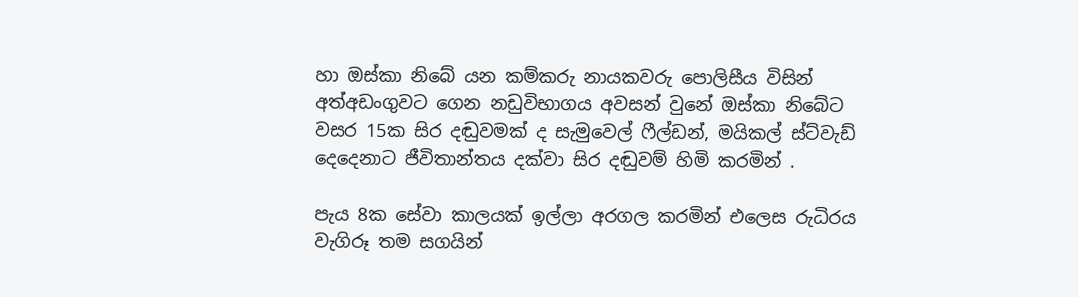හා ඔස්කා නිබේ යන කම්කරු නායකවරු පොලිසීය විසින් අත්අඩංගුවට ගෙන නඩුවිභාගය අවසන් වුනේ ඔස්කා නිබේට වසර 15ක සිර දඬුවමක් ද සැමුවෙල් ෆීල්ඩන්, මයිකල් ස්ට්වැඩ් දෙදෙනාට ජීවිතාන්තය දක්වා සිර දඬුවම් හිමි කරමින් .

පැය 8ක සේවා කාලයක් ඉල්ලා අරගල කරමින් එලෙස රුධිරය වැගිරූ තම සගයින්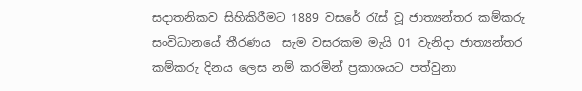සදාතනිකව සිහිකිරීමට 1889 වසරේ රැස් වූ ජාත්‍යන්තර කම්කරු සංවිධානයේ තීරණය  සැම වසරකම මැයි 01 වැනිදා ජාත්‍යන්තර කම්කරු දිනය ලෙස නම් කරමින් ප්‍රකාශයට පත්වුනා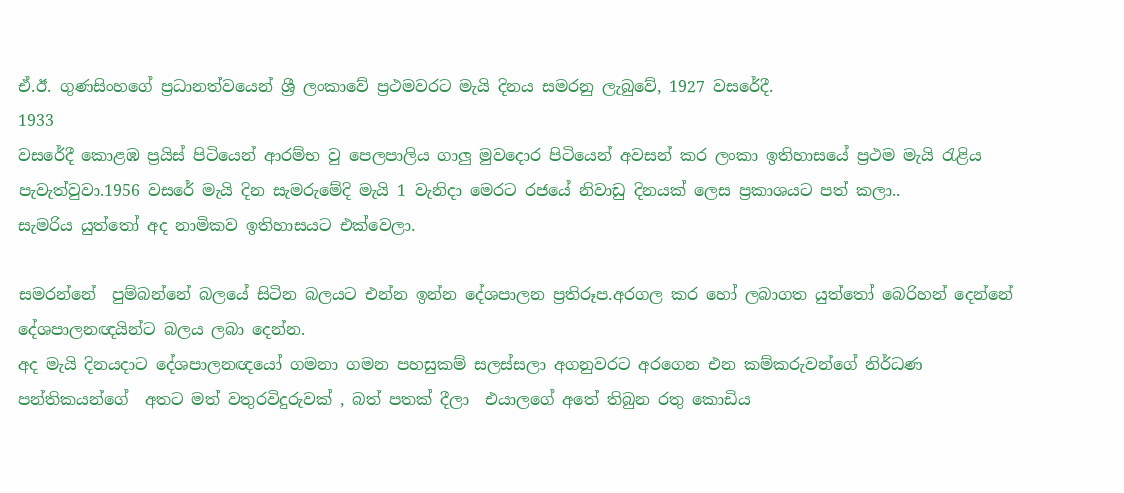ඒ.ඊ. ගුණසිංහගේ ප්‍රධානත්වයෙන් ශ්‍රී ලංකාවේ ප්‍රථමවරට මැයි දිනය සමරනු ලැබුවේ, 1927 වසරේදී.
1933
වසරේදී කොළඹ ප්‍රයිස් පිටියෙන් ආරම්භ වු පෙලපාලිය ගාලු මුවදොර පිටියෙන් අවසන් කර ලංකා ඉතිහාසයේ ප්‍රථම මැයි රැළිය පැවැත්වුවා.1956 වසරේ මැයි දින සැමරුමේදි මැයි 1 වැනිදා මෙරට රජයේ නිවාඩු දිනයක් ලෙස ප්‍රකාශයට පත් කලා..
සැමරිය යුත්තෝ අද නාමිකව ඉතිහාසයට එක්වෙලා.

සමරන්නේ  පුම්බන්නේ බලයේ සිටින බලයට එන්න ඉන්න දේශපාලන ප්‍රතිරූප.අරගල කර හෝ ලබාගත යුත්තෝ බෙරිහන් දෙන්නේ දේශපාලනඥයින්ට බලය ලබා දෙන්න.
අද මැයි දිනයදාට දේශපාලනඥයෝ ගමනා ගමන පහසුකම් සලස්සලා අගනුවරට අරගෙන එන කම්කරුවන්ගේ නිර්ධණ පන්තිකයන්ගේ  අතට මත් වතුරවිදුරුවක් , බත් පතක් දීලා  එයාලගේ අතේ තිබුන රතු කොඩිය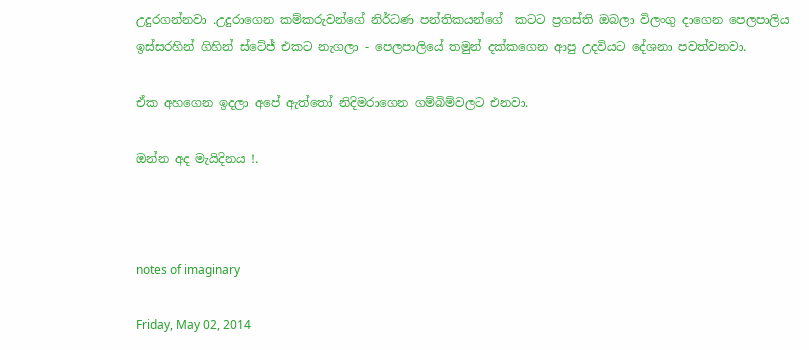උදුරගන්නවා .උදුරාගෙන කම්කරුවන්ගේ නිර්ධණ පන්තිකයන්ගේ  කටට ප්‍රගස්ති ඔබලා විලංගු දාගෙන පෙලපාලිය ඉස්සරහින් ගිහින් ස්ටේජ් එකට නැගලා - පෙලපාලියේ තමුන් දක්කගෙන ආපු උදවියට දේශනා පවත්වනවා.

ඒක අහගෙන ඉදලා අපේ ඇත්තෝ නිදිමරාගෙන ගම්බිම්වලට එනවා.

ඔන්න අද මැයිදිනය !.



notes of imaginary

Friday, May 02, 2014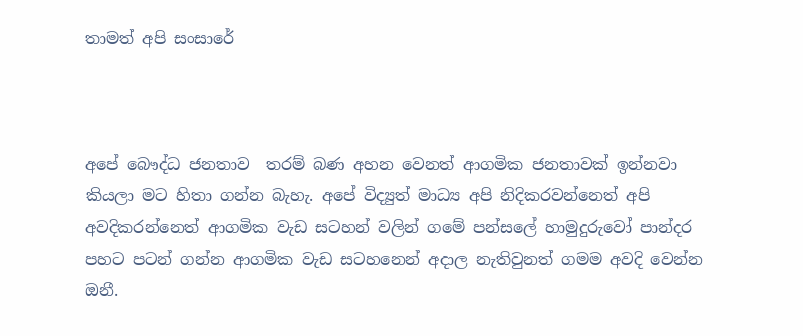තාමත් අපි සංසාරේ



අපේ බෞද්ධ ජනතාව  තරම් බණ අහන වෙනත් ආගමික ජනතාවක් ඉන්නවා කියලා මට හිතා ගන්න බැහැ. අපේ විද්‍යුත් මාධ්‍ය අපි නිදිකරවන්නෙත් අපි  අවදිකරන්නෙත් ආගමික වැඩ සටහන් වලින් ගමේ පන්සලේ හාමුදුරුවෝ පාන්දර පහට පටන් ගන්න ආගමික වැඩ සටහනෙන් අදාල නැතිවුනත් ගමම අවදි වෙන්න ඔනී.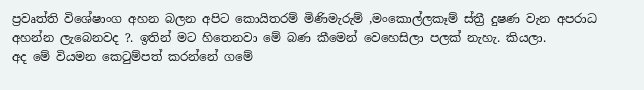ප්‍රවෘත්ති විශේෂාංග අහන බලන අපිට කොයිතරම් මිණිමැරුම් ,මංකොල්ලකෑම් ස්ත්‍රී දුෂණ වැන අපරාධ අහන්න ලැබෙනවද ?. ඉතින් මට හිතෙනවා මේ බණ කීමෙන් වෙහෙසිලා පලක් නැහැ. කියලා.
අද මේ වියමන කෙටුම්පත් කරන්නේ ගමේ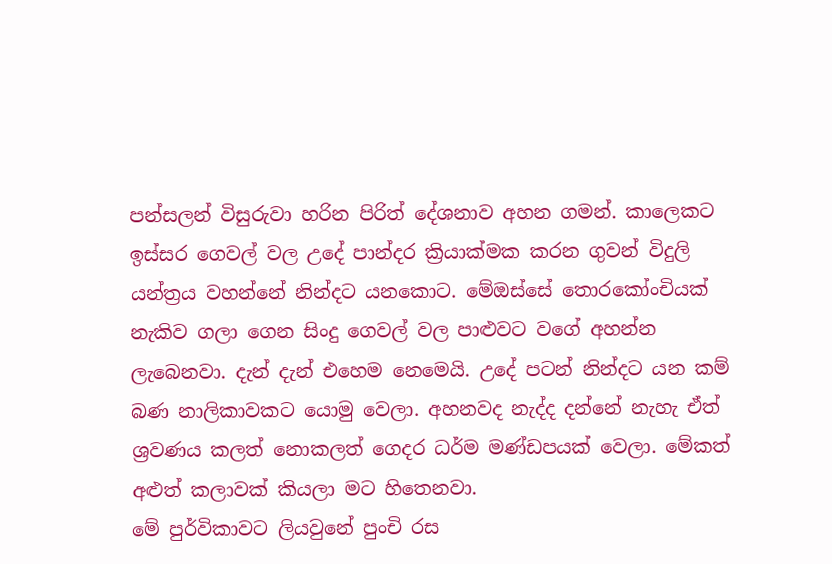පන්සලන් විසුරුවා හරින පිරිත් දේශනාව අහන ගමන්. කාලෙකට ඉස්සර ගෙවල් වල උදේ පාන්දර ක්‍රියාක්මක කරන ගුවන් විදුලි යන්ත්‍රය වහන්නේ නින්දට යනකොට. මේඔස්සේ තොරකෝංචියක් නැකිව ගලා ගෙන සිංදු ගෙවල් වල පාළුවට වගේ අහන්න ලැබෙනවා. දැන් දැන් එහෙම නෙමෙයි. උදේ පටන් නින්දට යන කම් බණ නාලිකාවකට යොමු වෙලා. අහනවද නැද්ද දන්නේ නැහැ ඒත්  ශ්‍රවණය කලත් නොකලත් ගෙදර ධර්ම මණ්ඩපයක් වෙලා. මේකත් අළුත් කලාවක් කියලා මට හිතෙනවා.
මේ පුර්විකාවට ලියවුනේ පුංචි රස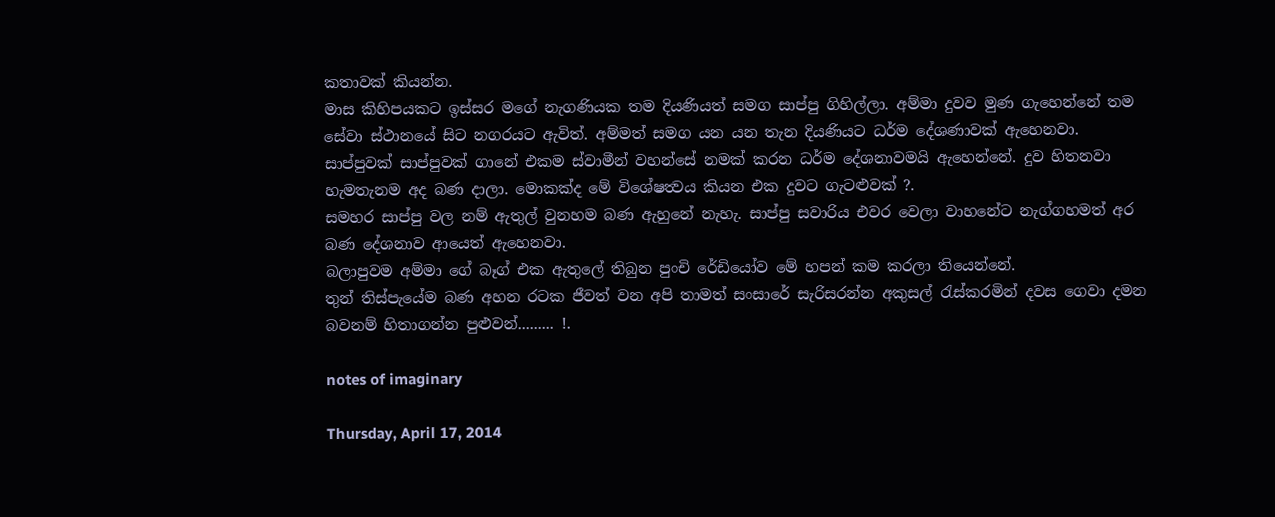කතාවක් කියන්න.
මාස කිහිපයකට ඉස්සර මගේ නැගණියක තම දියණියත් සමග සාප්පු ගිහිල්ලා. අම්මා දුවව මුණ ගැහෙන්නේ තම සේවා ස්ථානයේ සිට නගරයට ඇවිත්. අම්මත් සමග යන යන තැන දියණියට ධර්ම දේශණාවක් ඇහෙනවා. සාප්පුවක් සාප්පුවක් ගානේ එකම ස්වාමීන් වහන්සේ නමක් කරන ධර්ම දේශනාවමයි ඇහෙන්නේ. දුව හිතනවා හැමතැනම අද බණ දාලා. මොකක්ද මේ විශේෂත්‍වය කියන එක දුවට ගැටළුවක් ?.
සමහර සාප්පු වල නම් ඇතුල් වුනහම බණ ඇහුනේ නැහැ. සාප්පු සවාරිය එවර වෙලා වාහනේට නැග්ගහමත් අර බණ දේශනාව ආයෙත් ඇහෙනවා.
බලාපුවම අම්මා ගේ බෑග් එක ඇතුලේ තිබුන පුංචි රේඩියෝව මේ හපන් කම කරලා තියෙන්නේ.
තුන් තිස්පැයේම බණ අහන රටක ජීවත් වන අපි තාමත් සංසාරේ සැරිසරන්න අකුසල් රැස්කරමින් දවස ගෙවා දමන බවනම් හිතාගන්න පුළුවන්......... !.

notes of imaginary

Thursday, April 17, 2014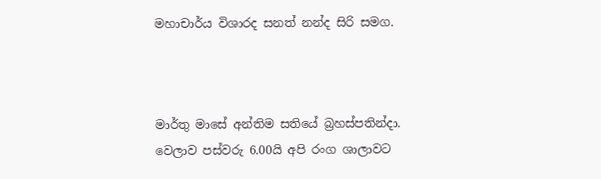මහාචාර්ය විශාරද සනත් නන්ද සිරි සමග.



මාර්තු මාසේ අන්තිම සතියේ බ්‍රහස්පතින්දා. වෙලාව පස්වරු 6.00යි අපි රංග ශාලාවට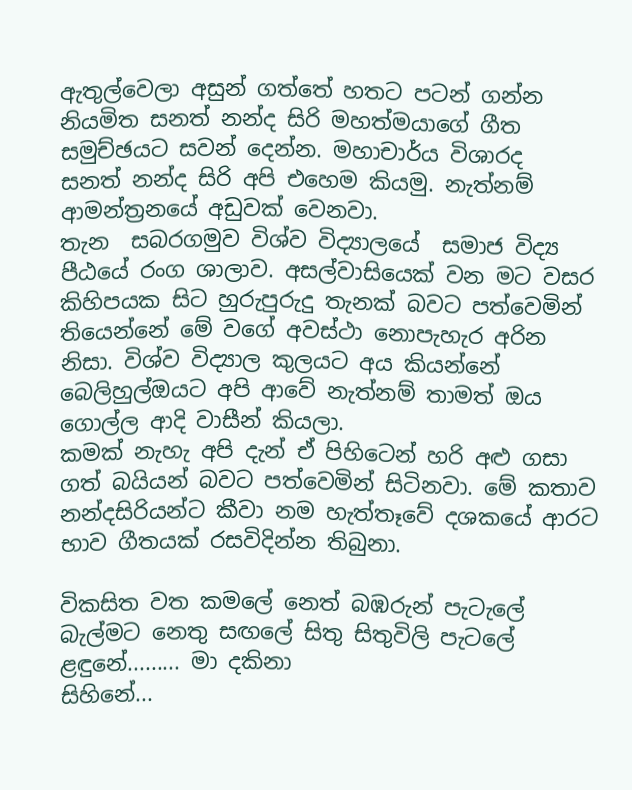ඇතුල්වෙලා අසුන් ගත්තේ හතට පටන් ගන්න නියමිත සනත් නන්ද සිරි මහත්මයාගේ ගීත සමුච්ඡයට සවන් දෙන්න. මහාචාර්ය විශාරද  සනත් නන්ද සිරි අපි එහෙම කියමු. නැත්නම් ආමන්ත්‍රනයේ අඩුවක් වෙනවා.
තැන  සබරගමුව විශ්ව විද්‍යාලයේ  සමාජ විද්‍ය පීඨයේ රංග ශාලාව. අසල්වාසියෙක් වන මට වසර කිහිපයක සිට හුරුපුරුදු තැනක් බවට පත්වෙමින් තියෙන්නේ මේ වගේ අවස්ථා නොපැහැර අරින නිසා. විශ්ව විද්‍යාල කුලයට අය කියන්නේ බෙලිහුල්ඔයට අපි ආවේ නැත්නම් තාමත් ඔය ගොල්ල ආදි වාසීන් කියලා.
කමක් නැහැ අපි දැන් ඒ පිහිටෙන් හරි අළු ගසා ගත් බයියන් බවට පත්වෙමින් සිටිනවා. මේ කතාව නන්දසිරියන්ට කීවා නම හැත්තෑවේ දශකයේ ආරට භාව ගීතයක් රසවිදින්න තිබුනා.

විකසිත වත කමලේ නෙත් බඹරුන් පැටැලේ
බැල්මට නෙතු සඟලේ සිතු සිතුවිලි පැටලේ
ළඳුනේ......... මා දකිනා
සිහිනේ...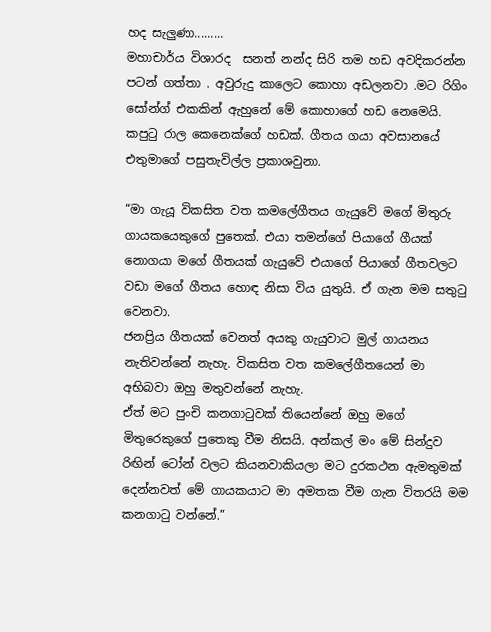හද සැලුණා.........
මහාචාර්ය විශාරද  සනත් නන්ද සිරි තම හඩ අවදිකරන්න පටන් ගත්තා . අවුරුදු කාලෙට කොහා අඩලනවා .මට රිගිං  සෝන්ග් එකකින් ඇහුනේ මේ කොහාගේ හඩ නෙමෙයි. කපුටු රාල කෙනෙක්ගේ හඩක්. ගීතය ගයා අවසානයේ එතුමාගේ පසුතැවිල්ල ප්‍රකාශවුනා.

“මා ගැයූ විකසිත වත කම‍ලේගීතය ගැයුවේ මගේ මිතුරු ගායකයෙකුගේ පුතෙක්. එයා තමන්ගේ පියාගේ ගීයක් නොගයා මගේ ගීතයක් ගැයුවේ එයාගේ පියාගේ ගීතවලට වඩා මගේ ගීතය හොඳ නිසා විය යුතුයි. ඒ ගැන මම සතුටු වෙනවා.
ජනප්‍රිය ගීතයක් වෙනත් අයකු ගැයුවාට මුල් ගායනය නැතිවන්නේ නැහැ. විකසිත වත කම‍ලේගීතයෙන් මා අභිබවා ඔහු මතුවන්නේ නැහැ.
ඒත් මට පුංචි කනගාටුවක් තියෙන්නේ ඔහු මගේ මිතුරෙකුගේ පුතෙකු වීම නිසයි. අන්කල් මං මේ සින්දුව රිඟින් ටෝන් වලට කියනවාකියලා මට දුරකථන ඇමතුමක් දෙන්නවත් මේ ගායකයාට මා අමතක වීම ගැන විතරයි මම කනගාටු වන්නේ.”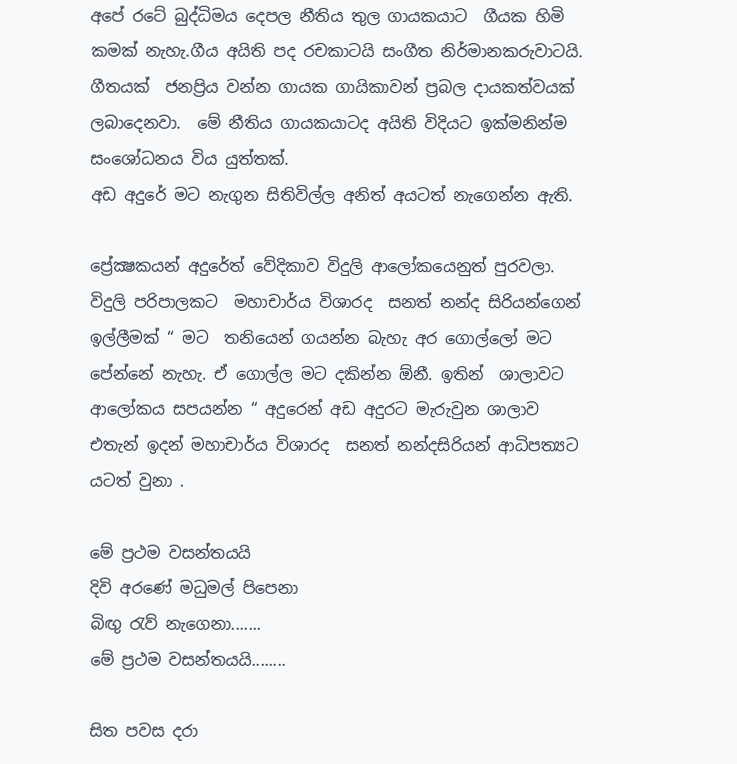අපේ රටේ බුද්ධිමය දෙපල නීතිය තුල ගායකයාට  ගීයක හිමි කමක් නැහැ.ගීය අයිති පද රචකාටයි සංගීත නිර්මානකරුවාටයි. ගීතයක්  ජනප්‍රිය වන්න ගායක ගායිකාවන් ප්‍රබල දායකත්වයක් ලබාදෙනවා.  මේ නීතිය ගායකයාටද අයිති විදියට ඉක්මනින්ම සංශෝධනය විය යුත්තක්.
අඩ අදුරේ මට නැගුන සිතිවිල්ල අනිත් අයටත් නැගෙන්න ඇති.

ප්‍රේක්‍ෂකයන් අදුරේත් වේදිකාව විදුලි ආලෝකයෙනුත් පුරවලා. විදුලි පරිපාලකට  මහාචාර්ය විශාරද  සනත් නන්ද සිරියන්ගෙන් ඉල්ලීමක් “ මට  තනියෙන් ගයන්න බැහැ අර ගොල්ලෝ මට පේන්නේ නැහැ. ඒ ගොල්ල මට දකින්න ඕනී. ඉතින්  ශාලාවට ආලෝකය සපයන්න “ අදුරෙන් අඩ අදුරට මැරුවුන ශාලාව
එතැන් ඉදන් මහාචාර්ය විශාරද  සනත් නන්දසිරියන් ආධිපත්‍යට යටත් වුනා .

මේ ප්‍රථම වසන්තයයි
දිවි අරණේ මධුමල් පිපෙනා
බිඟු රැව් නැගෙනා.......
මේ ප්‍රථම වසන්තයයි........

සිත පවස දරා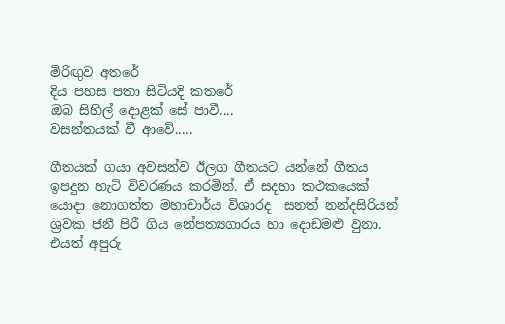මිරිඟුව අතරේ
දිය පහස පතා සිටියදි කතරේ
ඔබ සිහිල් දොළක්‌ සේ පාවී....
වසන්තයක්‌ වී ආවේ.....

ගීතයක් ගයා අවසන්ව ඊලග ගීතයට යන්නේ ගීතය ඉපදුන හැටි විවරණය කරමින්. ඒ සදහා කථකයෙක් යොදා නොගත්ත මහාචාර්ය විශාරද  සනත් නන්දසිරියන්  ශ්‍රවක ජනී පිරී ගිය නේපත්‍යගාරය හා දොඩමළු වුනා. එයත් අපුරු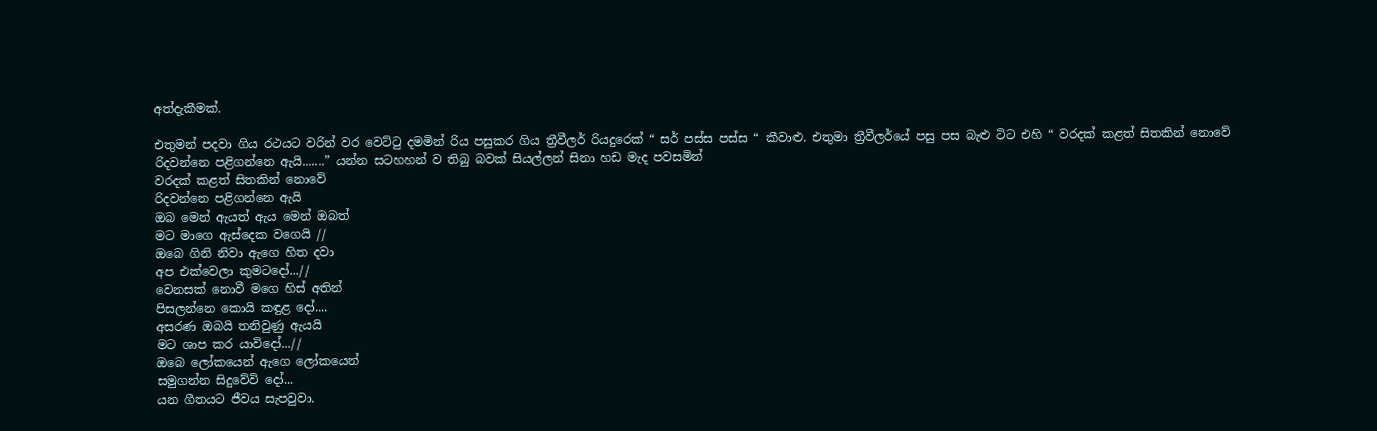අත්දැකීමක්.

එතුමන් පදවා ගිය රථයට වරින් වර වෙට්ටු දමමින් රිය පසුකර ගිය ත්‍රීවීලර් රියදුරෙක් “ සර් පස්ස පස්ස “ කීවාළු. එතුමා ත්‍රීවීලර්යේ පසු පස බැළු ටිට එහි “ වරදක් කළත් සිතකින් නොවේ
රිදවන්නෙ පළිගන්නෙ ඇයි.......” යන්න සටහහන් ව තිබු බවක් සියල්ලන් සිනා හඩ මැද පවසමින්
වරදක් කළත් සිතකින් නොවේ
රිදවන්නෙ පළිගන්නෙ ඇයි
ඔබ මෙන් ඇයත් ඇය මෙන් ඔබත්
මට මාගෙ ඇස්දෙක වගෙයි //
ඔබෙ ගිනි නිවා ඇගෙ හිත දවා
අප එක්වෙලා කුමටදෝ...//
වෙනසක් නොවී මගෙ හිස් අතින්
පිසලන්නෙ කොයි කඳුළ දෝ....
අසරණ ඔබයි තනිවුණු ඇයයි
මට ශාප කර යාවිදෝ...//
ඔබෙ ලෝකයෙන් ඇගෙ ලෝකයෙන්
සමුගන්න සිදුවේවි දෝ...
යන ගීතයට ජීවය සැපවුවා.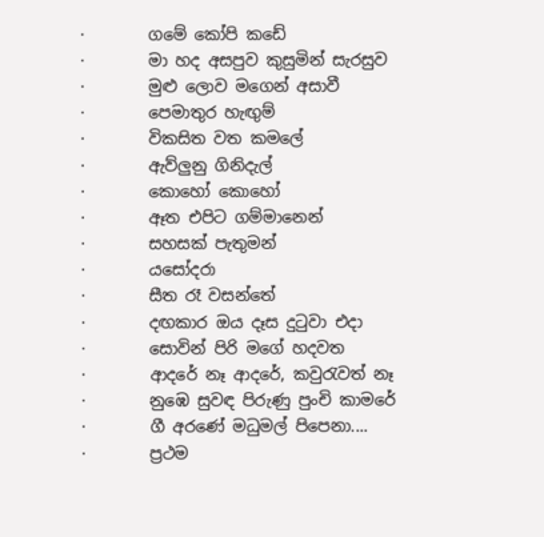·        ගමේ කෝපි කඩේ
·        මා හද අසපුව කුසුමින් සැරසුව
·        මුළු ලොව මගෙන් අසාවී
·        පෙමාතුර හැඟුම්
·        විකසිත වත කමලේ
·        ඇව්ලුනු ගිනිදැල්
·        කොහෝ කොහෝ
·        ඈත එපිට ගම්මානෙන්
·        සහසක් පැතුමන්
·        යසෝදරා
·        සීත රෑ වසන්තේ
·        දඟකාර ඔය දෑස දුටුවා එදා
·        සොවින් පිරි මගේ හදවත
·        ආදරේ නෑ ආදරේ, කවුරැවත් නෑ
·        නුඹෙ සුවඳ පිරුණු පුංචි කාමරේ
·        ගී අරණේ මධුමල් පිපෙනා....
·        ප්‍රථම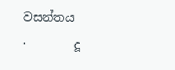වසන්තය
·        දූ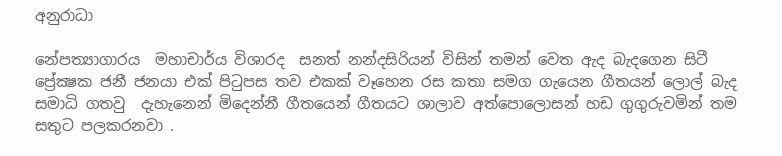අනුරාධා

නේපත්‍යාගාරය  මහාචාර්ය විශාරද  සනත් නන්දසිරියන් විසින් තමන් වෙත ඇද බැදගෙන සිටී ප්‍රේක්‍ෂක ජනී ජනයා එක් පිටුපස තව එකක් වෑහෙන රස කතා සමග ගැයෙන ගීතයන් ලොල් බැද සමාධි ගතවු  දැහැනෙන් මිදෙන්නී ගීතයෙන් ගීතයට ශාලාව අත්පොලොසන් හඩ ගුගුරුවමින් තම සතුට පලකරනවා .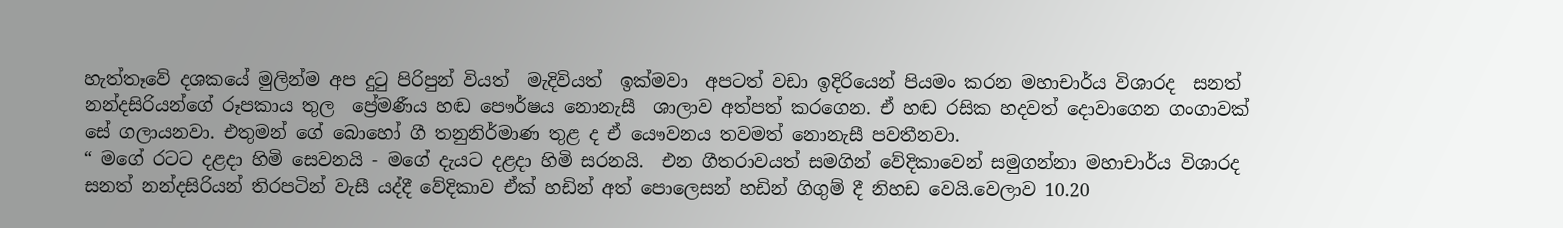හැත්තෑවේ දශකයේ මුලින්ම අප දුටු පිරිපුන් වියත්  මැදිවියත්  ඉක්මවා  අපටත් වඩා ඉදිරියෙන් පියමං කරන මහාචාර්ය විශාරද  සනත් නන්දසිරියන්ගේ රූපකාය තුල  ප්‍රේමණීය හඬ පෞර්ෂය නොනැසී  ශාලාව අත්පත් කරගෙන. ඒ හඬ රසික හදවත් දොවාගෙන ගංගාවක් සේ ගලායනවා. එතුමන් ගේ බොහෝ ගී තනුනිර්මාණ තුළ ද ඒ යෞවනය තවමත් නොනැසී පවතීනවා.
“ මගේ රටට දළදා හිමි සෙවනයි - මගේ දැයට දළදා හිමි සරනයි.  එන ගීතරාවයත් සමගින් වේදිකාවෙන් සමුගන්නා මහාචාර්ය විශාරද  සනත් නන්දසිරියන් තිරපටින් වැසී යද්දී වේදිකාව ඒක් හඩින් අත් පොලෙසන් හඩින් ගිගුම් දී නිහඩ වෙයි.වෙලාව 10.20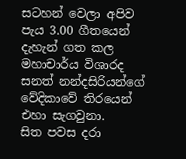සටහන් වෙලා අපිව පැය 3.00 ගීතයෙන් දැහැන් ගත කල මහාචාර්ය විශාරද  සනත් නන්දසිරියන්ගේ වේදිකාවේ තිරයෙන් එහා සැගවුනා.
සිත පවස දරා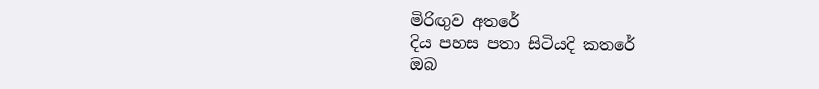මිරිඟුව අතරේ
දිය පහස පතා සිටියදි කතරේ
ඔබ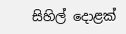සිහිල් දොළක්‌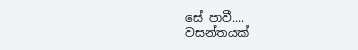සේ පාවී....
වසන්තයක්‌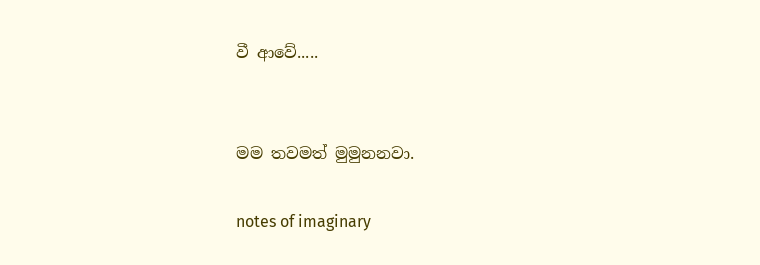වී ආවේ.....


මම තවමත් මුමුනනවා.

notes of imaginary